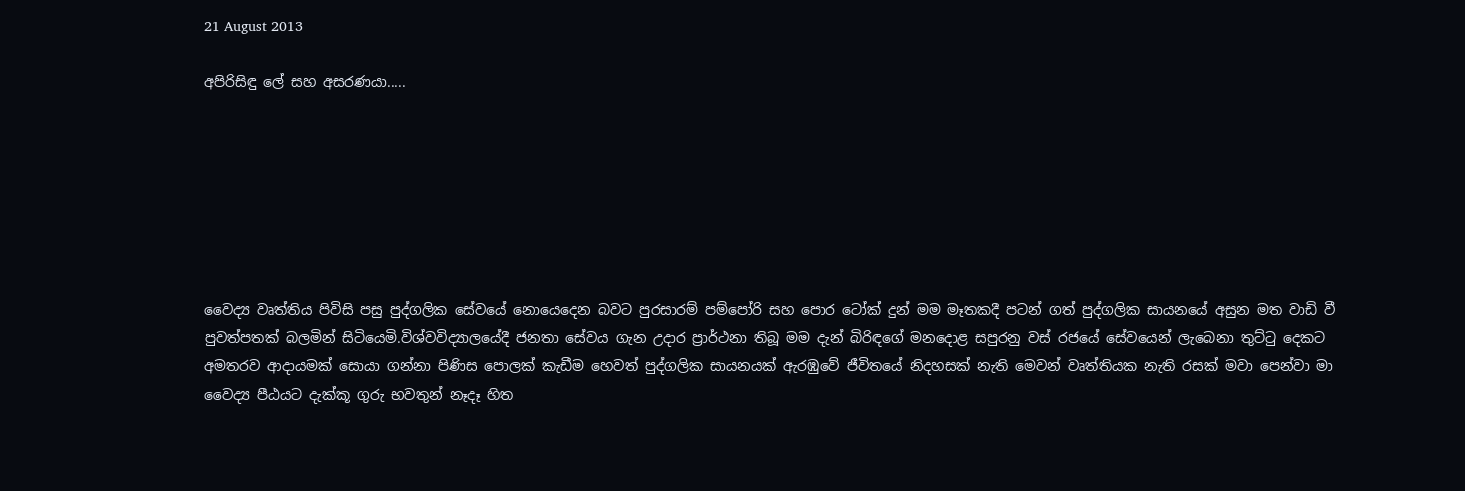21 August 2013

අපිරිසිඳු ලේ සහ අසරණයා.....







වෛද්‍ය වෘත්තිය පිවිසි පසු පුද්ගලික සේවයේ නොයෙදෙන බවට පුරසාරම් පම්පෝරි සහ පොර ටෝක් දුන් මම මෑතකදී පටන් ගත් පුද්ගලික සායනයේ අසුන මත වාඩි වී පුවත්පතක් බලමින් සිටියෙමි.විශ්වවිද්‍යාලයේදී ජනතා සේවය ගැන උදාර ප්‍රාර්ථනා තිබූ මම දැන් බිරිඳගේ මනදොළ සපුරනු වස් රජයේ සේවයෙන් ලැබෙනා තුට්ටු දෙකට අමතරව ආදායමක් සොයා ගන්නා පිණිස පොලක් කැඩීම හෙවත් පුද්ගලික සායනයක් ඇරඹුවේ ජීවිතයේ නිදහසක් නැති මෙවන් වෘත්තියක නැති රසක් මවා පෙන්වා මා වෛද්‍ය පීඨයට දැක්කූ ගුරු භවතුන් නෑදෑ හිත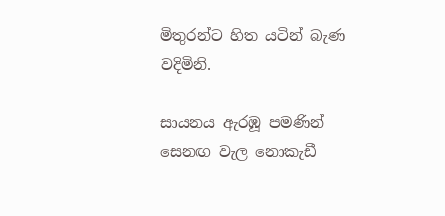මිතුරන්ට හිත යටින් බැණ වදිමිනි.

සායනය ඇරඹූ පමණින් සෙනඟ වැල නොකැඩී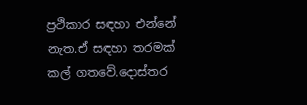ප්‍රථිකාර සඳහා එන්නේ නැත.ඒ සඳහා තරමක් කල් ගතවේ.දොස්තර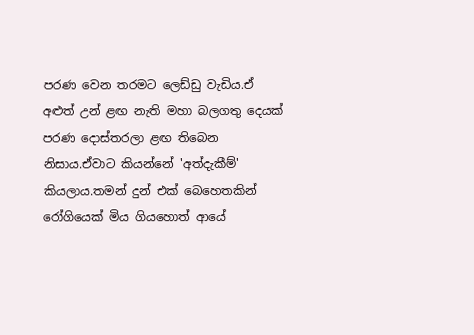පරණ වෙන තරමට ලෙඩ්ඩු වැඩිය.ඒ අළුත් උන් ළඟ නැති මහා බලගතු දෙයක් පරණ දොස්තරලා ළඟ තිබෙන නිසාය.ඒවාට කියන්නේ 'අත්දැකීම්' කියලාය.තමන් දුන් එක් බෙහෙතකින් රෝගියෙක් මිය ගියහොත් ආයේ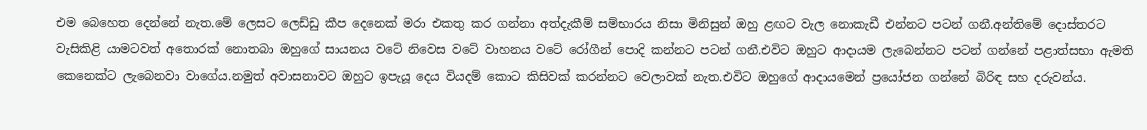එම බෙහෙත දෙන්නේ නැත.මේ ලෙසට ලෙඩ්ඩු කීප දෙනෙක් මරා එකතු කර ගන්නා අත්දැකීම් සම්භාරය නිසා මිනිසුන් ඔහු ළඟට වැල නොකැඩී එන්නට පටන් ගනී.අන්තිමේ දොස්තරට වැසිකිළි යාමටවත් අතොරක් නොතබා ඔහුගේ සායනය වටේ නිවෙස වටේ වාහනය වටේ රෝගීන් පොදි කන්නට පටන් ගනී.එවිට ඔහුට ආදායම ලැබෙන්නට පටන් ගන්නේ පළාත්සභා ඇමති කෙනෙක්ට ලැබෙනවා වාගේය.නමුත් අවාසනාවට ඔහුට ඉපැයූ දෙය වියදම් කොට කිසිවක් කරන්නට වෙලාවක් නැත.එවිට ඔහුගේ ආදායමෙන් ප්‍රයෝජන ගන්නේ බිරිඳ සහ දරුවන්ය.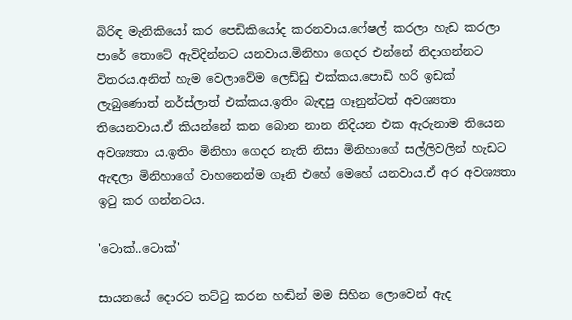බිරිඳ මැනිකියෝ කර පෙඩිකියෝද කරනවාය.ෆේෂල් කරලා හැඩ කරලා පාරේ තොටේ ඇවිදින්නට යනවාය.මිනිහා ගෙදර එන්නේ නිදාගන්නට විතරය.අනිත් හැම වෙලාවේම ලෙඩ්ඩු එක්කය.පොඩි හරි ඉඩක් ලැබුණොත් නර්ස්ලාත් එක්කය.ඉතිං බැඳපු ගෑනුන්ටත් අවශ්‍යතා තියෙනවාය.ඒ කියන්නේ කන බොන නාන නිදියන එක ඇරුනාම තියෙන අවශ්‍යතා ය.ඉතිං මිනිහා ගෙදර නැති නිසා මිනිහාගේ සල්ලිවලින් හැඩට ඇඳලා මිනිහාගේ වාහනෙන්ම ගෑනි එහේ මෙහේ යනවාය.ඒ අර අවශ්‍යතා ඉටු කර ගන්නටය.

'ටොක්..ටොක්'

සායනයේ දොරට තට්ටු කරන හඬින් මම සිහින ලොවෙන් ඇද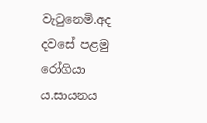වැටුනෙමි.අද දවසේ පළමු රෝගියා ය.සායනය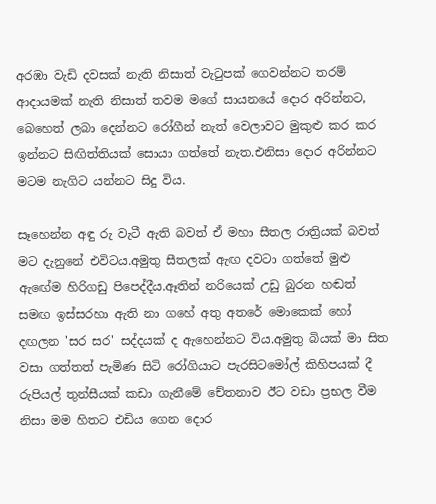අරඹා වැඩි දවසක් නැති නිසාත් වැටුපක් ගෙවන්නට තරම් ආදායමක් නැති නිසාත් තවම මගේ සායනයේ දොර අරින්නට, බෙහෙත් ලබා දෙන්නට රෝගීන් නැත් වෙලාවට මුකුළු කර කර ඉන්නට සිඟිත්තියක් සොයා ගත්තේ නැත.එනිසා දොර අරින්නට මටම නැගිට යන්නට සිදු විය.

සෑහෙන්න අඳු රු වැටී ඇති බවත් ඒ මහා සීතල රාත්‍රියක් බවත් මට දැනුනේ එවිටය.අමුතු සීතලක් ඇඟ දවටා ගත්තේ මුළු ඇඟේම හිරිගඩු පිපෙද්දීය.ඈතින් නරියෙක් උඩු බුරන හඬත් සමඟ ඉස්සරහා ඇති නා ගහේ අතු අතරේ මොකෙක් හෝ දඟලන 'සර සර' සද්දයක් ද ඇහෙන්නට විය.අමුතු බියක් මා සිත වසා ගත්තත් පැමිණ සිටි රෝගියාට පැරසිටමෝල් කිහිපයක් දී රුපියල් තුන්සීයක් කඩා ගැනීමේ චේතනාව ඊට වඩා ප්‍රභල වීම නිසා මම හිතට එඩිය ගෙන දොර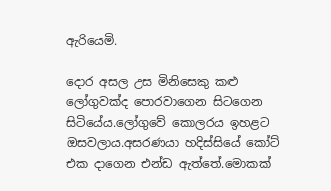ඇරියෙමි.

දොර අසල උස මිනිසෙකු කළු ලෝගුවක්ද පොරවාගෙන සිටගෙන සිටියේය.ලෝගුවේ කොලරය ඉහළට ඔසවලාය.අසරණයා හදිස්සියේ කෝට් එක දාගෙන එන්ඩ ඇත්තේ.මොකක්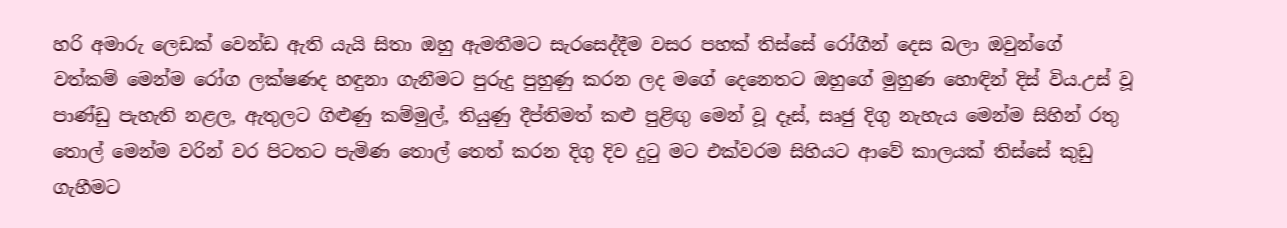හරි අමාරු ලෙඩක් වෙන්ඩ ඇති යැයි සිතා ඔහු ඇමතීමට සැරසෙද්දීම වසර පහක් තිස්සේ රෝගීන් දෙස බලා ඔවුන්ගේ වත්කම් මෙන්ම රෝග ලක්ෂණද හඳුනා ගැනීමට පුරුදු පුහුණු කරන ලද මගේ දෙනෙතට ඔහුගේ මුහුණ හොඳින් දිස් විය.උස් වූ පාණ්ඩු පැහැති නළල, ඇතුලට ගිළුණු කම්මුල්, තියුණු දීප්තිමත් කළු පුළිඟු මෙන් වූ දෑස්, සෘජු දිගු නැහැය මෙන්ම සිහින් රතු තොල් මෙන්ම වරින් වර පිටතට පැමිණ තොල් තෙත් කරන දිගු දිව දුටු මට එක්වරම සිහියට ආවේ කාලයක් තිස්සේ කුඩු ගැහීමට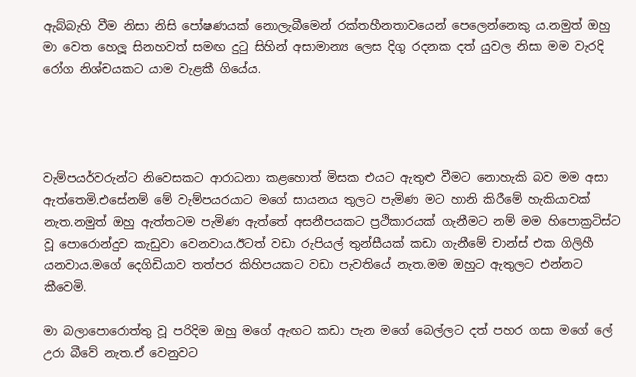ඇබ්බැහි වීම නිසා නිසි පෝෂණයක් නොලැබීමෙන් රක්තහීනතාවයෙන් පෙලෙන්නෙකු ය.නමුත් ඔහු මා වෙත හෙලූ සිනහවත් සමඟ දුටු සිහින් අසාමාන්‍ය ලෙස දිගු රදනක දත් යුවල නිසා මම වැරදි රෝග නිශ්චයකට යාම වැළකී ගියේය.




වැම්පයර්වරුන්ට නිවෙසකට ආරාධනා කළහොත් මිසක එයට ඇතුළු වීමට නොහැකි බව මම අසා ඇත්තෙමි.එසේනම් මේ වැම්පයරයාට මගේ සායනය තුලට පැමිණ මට හානි කිරීමේ හැකියාවක් නැත.නමුත් ඔහු ඇත්තටම පැමිණ ඇත්තේ අසනීපයකට ප්‍රථිකාරයක් ගැනීමට නම් මම හිපොක්‍රටිස්ට වූ පොරොන්දුව කැඩුවා වෙනවාය.ඊටත් වඩා රුපියල් තුන්සීයක් කඩා ගැනීමේ චාන්ස් එක ගිලිහී යනවාය.මගේ දෙගිඩියාව තත්පර කිහිපයකට වඩා පැවතියේ නැත.මම ඔහුට ඇතුලට එන්නට කීවෙමි.

මා බලාපොරොත්තු වූ පරිදිම ඔහු මගේ ඇඟට කඩා පැන මගේ බෙල්ලට දත් පහර ගසා මගේ ලේ උරා බීවේ නැත.ඒ වෙනුවට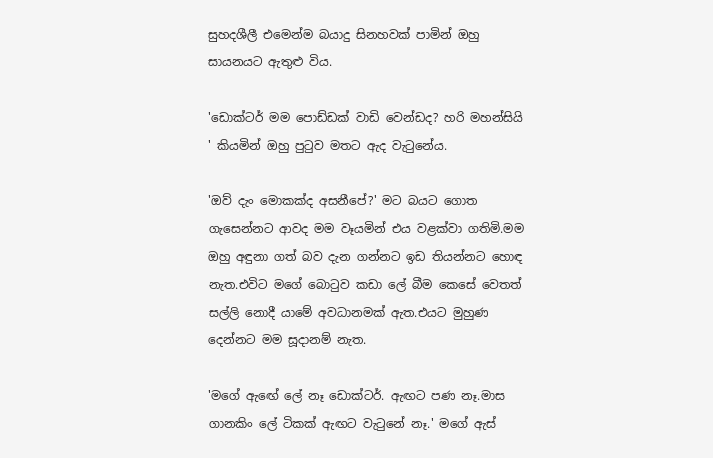සුහදශීලී එමෙන්ම බයාදු සිනහවක් පාමින් ඔහු සායන‍යට ඇතුළු විය.

'ඩොක්ටර් මම පොඩ්ඩක් වාඩි වෙන්ඩද? හරි මහන්සියි ' කියමින් ඔහු පුටුව මතට ඇද වැටුනේය.

'ඔව් දැං මොකක්ද අසනීපේ?' මට බයට ගොත ගැසෙන්නට ආවද මම වෑයමින් එය වළක්වා ගතිමි.මම ඔහු අඳුනා ගත් බව දැන ගන්නට ඉඩ තියන්නට හොඳ නැත.එවිට මගේ බොටුව කඩා ලේ බීම කෙසේ වෙතත් සල්ලි නොදී යාමේ අවධානමක් ඇත.එයට මුහුණ දෙන්නට මම සූදානම් නැත.

'මගේ ඇඟේ ලේ නෑ ඩොක්ටර්. ඇඟට පණ නෑ.මාස ගානකිං ලේ ටිකක් ඇඟට වැටුනේ නෑ.' මගේ ඇස්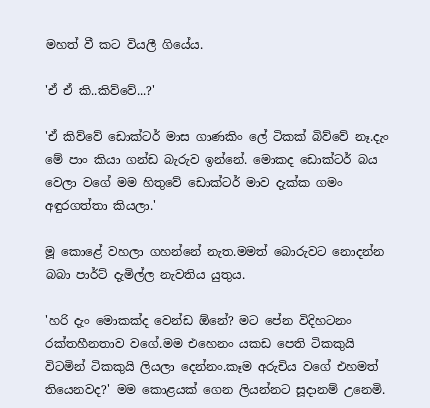මහත් වී කට වියලී ගියේය.

'ඒ ඒ කි..කිව්වේ...?'

'ඒ කිව්වේ ඩොක්ටර් මාස ගාණකිං ලේ ටිකක් බිව්වේ නෑ.දැං මේ පාං කියා ගන්ඩ බැරුව ඉන්නේ. මොකද ඩොක්ටර් බය වෙලා වගේ මම හිතුවේ ඩොක්ටර් මාව දැක්ක ගමං අඳුරගත්තා කියලා.'

මූ කොළේ වහලා ගහන්නේ නැත.මමත් බොරුවට නොදන්න බබා පාර්ට් දැමිල්ල නැවතිය යුතුය.

'හරි දැං මොකක්ද වෙන්ඩ ඕනේ? මට පේන විදිහටනං රක්තහීනතාව වගේ.මම එහෙනං යකඩ පෙති ටිකකුයි විටමින් ටිකකුයි ලියලා දෙන්නං.කෑම අරුචිය වගේ එහමත් තියෙනවද?' මම කොළයක් ගෙන ලියන්නට සූදානම් උනෙමි.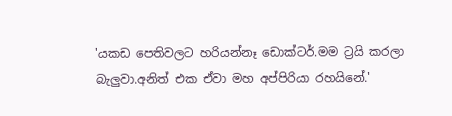'යකඩ පෙතිවලට හරියන්නෑ ඩොක්ටර්.මම ට්‍රයි කරලා බැලුවා.අනිත් එක ඒවා මහ අප්පිරියා රහයිනේ.'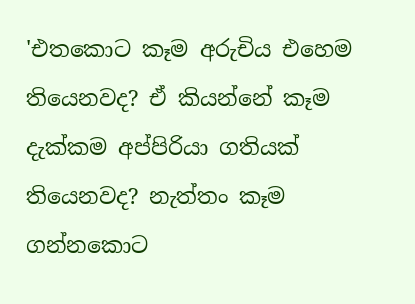'එතකොට කෑම අරුචිය එහෙම තියෙනවද? ඒ කියන්නේ කෑම දැක්කම අප්පිරියා ගතියක් තියෙනවද? නැත්තං කෑම ගන්නකොට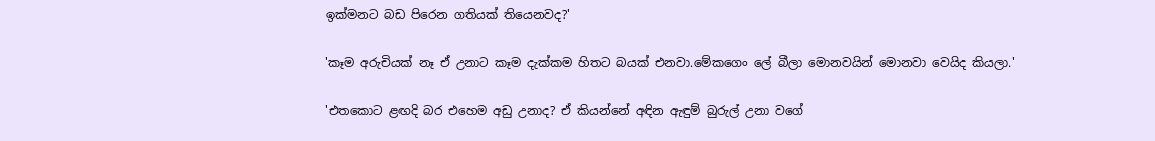ඉක්මනට බඩ පිරෙන ගතියක් තියෙනවද?'

'කෑම අරුචියක් නෑ ඒ උනාට කෑම දැක්කම හිතට බයක් එනවා.මේකගෙං ලේ බීලා මොනවයින් මොනවා වෙයිද කියලා.'

'එතකොට ළඟදි බර එහෙම අඩු උනාද? ඒ කියන්නේ අඳින ඇඳුම් බුරුල් උනා වගේ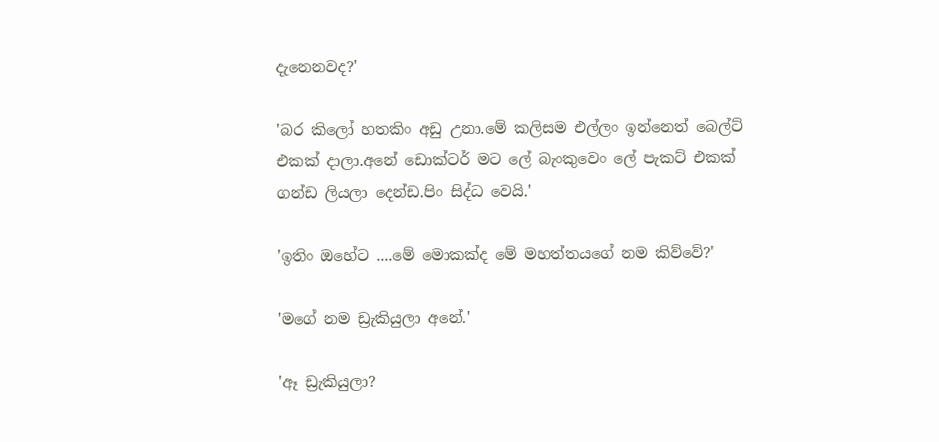දැනෙනවද?'

'බර කිලෝ හතකිං අඩු උනා.මේ කලිසම එල්ලං ඉන්නෙත් බෙල්ට් එකක් දාලා.අනේ ඩොක්ටර් මට ලේ බැංකුවෙං ලේ පැකට් එකක් ගන්ඩ ලියලා දෙන්ඩ.පිං සිද්ධ වෙයි.'

'ඉතිං ඔහේට ....මේ මොකක්ද මේ මහත්තයගේ නම කිව්වේ?'

'මගේ නම ඩ්‍රැකියුලා අනේ.'

'ඈ ඩ්‍රැකියුලා?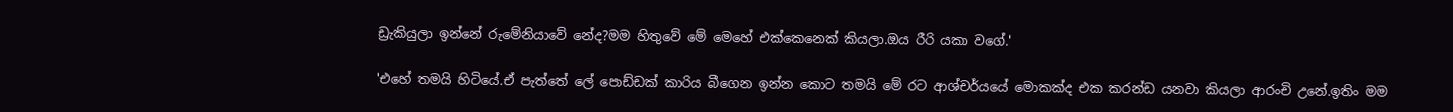ඩ්‍රැකියුලා ඉන්නේ රුමේනියාවේ නේද?මම හිතුවේ මේ මෙහේ එක්කෙනෙක් කියලා.ඔය රීරි යකා වගේ.'

'එහේ තමයි හිටියේ.ඒ පැත්තේ ලේ පොඩ්ඩක් කාරිය බීගෙන ඉන්න කොට තමයි මේ රට ආශ්චර්යයේ මොකක්ද එක කරන්ඩ යනවා කියලා ආරංචි උනේ.ඉතිං මම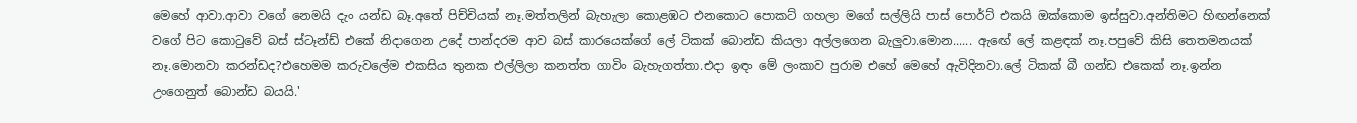මෙහේ ආවා.ආවා වගේ නෙමයි දැං යන්ඩ බෑ.අතේ පිච්චියක් නෑ.මත්තලින් බැහැලා කොළඹට එනකොට පොකට් ගහලා මගේ සල්ලියි පාස් පොර්ට් එකයි ඔක්කොම ඉස්සුවා.අන්තිමට හිඟන්නෙක් වගේ පිට කොටුවේ බස් ස්ටෑන්ඩ් එකේ නිදාගෙන උදේ පාන්දරම ආව බස් කාරයෙක්ගේ ලේ ටිකක් බොන්ඩ කියලා අල්ලගෙන බැලුවා.මොන...... ඇඟේ ලේ කළඳක් නෑ.පපුවේ කිසි තෙතමනයක් නෑ.මොනවා කරන්ඩද?එහෙමම කරුවලේම එකසිය තුනක එල්ලිලා කනත්ත ගාවිං බැහැගත්තා.එදා ඉඳං මේ ලංකාව පුරාම එහේ මෙහේ ඇවිදිනවා.ලේ ටිකක් බී ගන්ඩ එකෙක් නෑ.ඉන්න උංගෙනුත් බොන්ඩ බයයි.'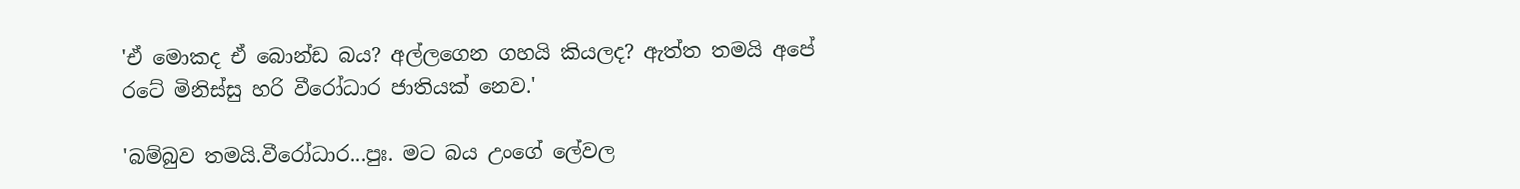'ඒ මොකද ඒ බොන්ඩ බය? අල්ලගෙන ගහයි කියලද? ඇත්ත තමයි අපේ රටේ මිනිස්සු හරි වීරෝධාර ජාතියක් නෙව.'

'බම්බුව තමයි.වීරෝධාර...පුඃ. මට බය උංගේ ලේවල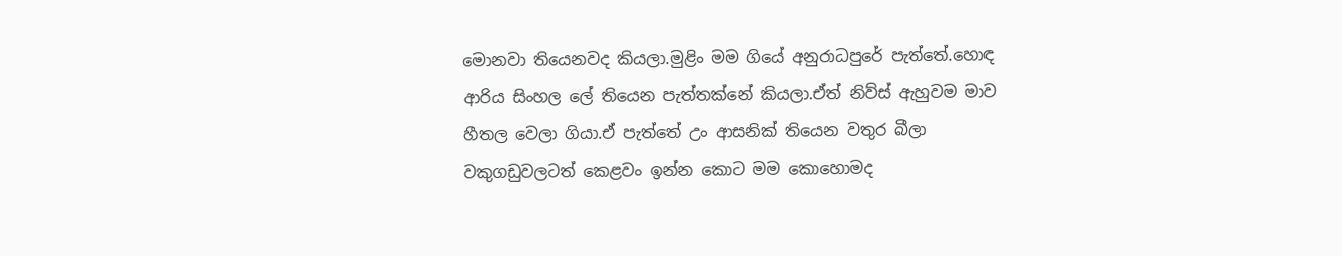මොනවා තියෙනවද කියලා.මුළිං මම ගියේ අනුරාධපුරේ පැත්තේ.හොඳ ආරිය සිංහල ලේ තියෙන පැත්තක්නේ කියලා.ඒත් නිව්ස් ඇහුවම මාව හීතල වෙලා ගියා.ඒ පැත්තේ උං ආසනික් තියෙන වතුර බීලා වකුගඩුවලටත් කෙළවං ඉන්න කොට මම කොහොමද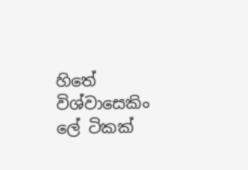හිතේ විශ්වාසෙකිං ලේ ටිකක්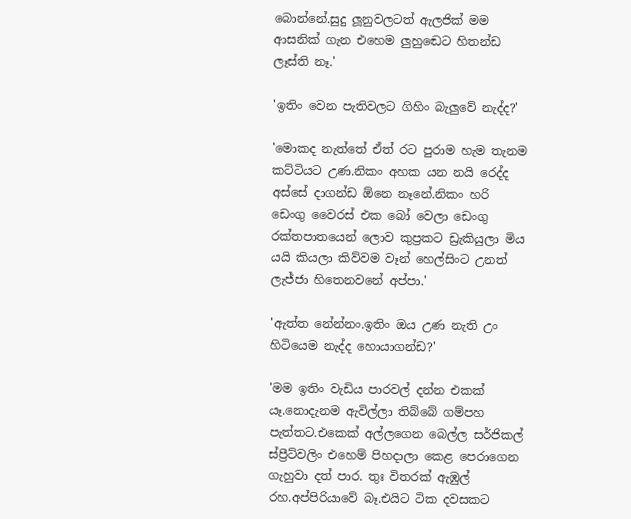බොන්නේ.සුදු ලූනුවලටත් ඇලජික් මම ආසනික් ගැන එහෙම ලුහුඬෙට හිතන්ඩ ලෑස්ති නෑ.'

'ඉතිං වෙන පැතිවලට ගිහිං බැලුවේ නැද්ද?'

'මොකද නැත්තේ ඒත් රට පුරාම හැම තැනම කට්ටියට උණ.නිකං අහක යන නයි රෙද්ද අස්සේ දාගන්ඩ ඕනෙ නෑනේ.නිකං හරි ඩෙංගු වෛරස් එක බෝ වෙලා ඩෙංගු රක්තපාතයෙන් ලොව කුප්‍රකට ඩ්‍රැකියුලා මිය යයි කියලා කිව්වම වෑන් හෙල්සිංට උනත් ලැජ්ජා හිතෙනවනේ අප්පා.'

'ඇත්ත නේන්නං.ඉතිං ඔය උණ නැති උං හිටියෙම නැද්ද හොයාගන්ඩ?'

'මම ඉතිං වැඩිය පාරවල් දන්න එකක් යෑ.නොදැනම ඇවිල්ලා තිබ්බේ ගම්පහ පැත්තට.එකෙක් අල්ලගෙන බෙල්ල සර්ජිකල් ස්ප්‍රීට්වලිං එහෙම් පිහදාලා කෙළ පෙරාගෙන ගැහුවා දත් පාර. තුඃ විතරක් ඇඹුල් රහ.අප්පිරියාවේ බෑ.එයිට ටික දවසකට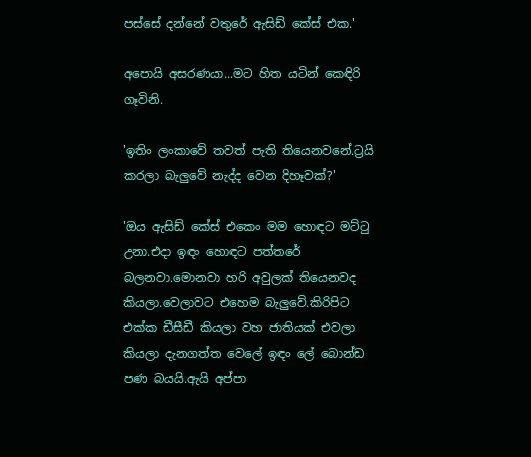පස්සේ දන්නේ වතුරේ ඇසිඩ් කේස් එක.'

අපොයි අසරණයා...මට හිත යටින් කෙඳිරි ගෑවිනි.

'ඉතිං ලංකාවේ තවත් පැති තියෙනවනේ.ට්‍රයි කරලා බැලුවේ නැද්ද වෙන දිහෑවක්?'

'ඔය ඇසිඩ් කේස් එකෙං මම හොඳට මට්ටු උනා.එදා ඉඳං හොඳට පත්තරේ බලනවා.මොනවා හරි අවුලක් තියෙනවද කියලා.වෙලාවට එහෙම බැලුවේ.කිරිපිට එක්ක ඩීසීඩී කියලා වහ ජාතියක් එවලා කියලා දැනගත්ත වෙලේ ඉඳං ලේ බොන්ඩ පණ බයයි.ඇයි අප්පා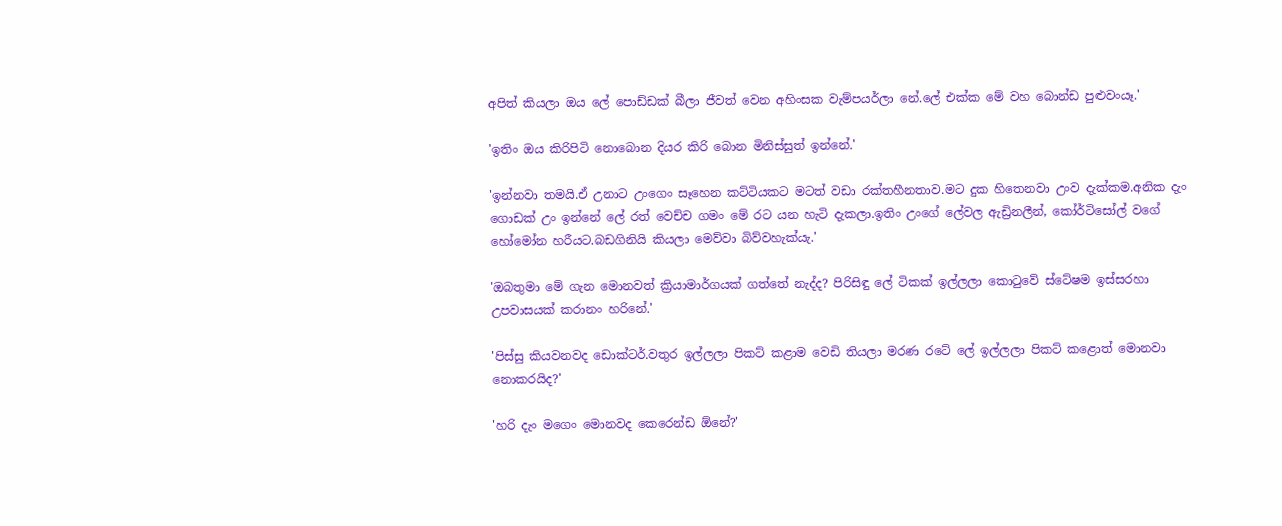අපිත් කියලා ඔය ලේ පොඩ්ඩක් බීලා ජීවත් වෙන අහිංසක වැම්පයර්ලා නේ.ලේ එක්ක මේ වහ බොන්ඩ පුළුවංයෑ.'

'ඉතිං ඔය කිරිපිටි නොබොන දියර කිරි බොන මිනිස්සුත් ඉන්නේ.'

'ඉන්නවා තමයි.ඒ උනාට උංගෙං සෑහෙන කට්ටියකට මටත් වඩා රක්තහීනතාව.මට දුක හිතෙනවා උංව දැක්කම.අනික දැං ගොඩක් උං ඉන්නේ ලේ රත් වෙච්ච ගමං මේ රට යන හැටි දැකලා.ඉතිං උංගේ ලේවල ඇඩ්‍රිනලීන්, කෝර්ටිසෝල් වගේ හෝමෝන හරීයට.බඩගිනියි කියලා මෙව්වා බිව්වහැක්යැ.'

'ඔබතුමා මේ ගැන මොනවත් ක්‍රියාමාර්ගයක් ගත්තේ නැද්ද? පිරිසිඳු ලේ ටිකක් ඉල්ලලා කොටුවේ ස්ටේෂම ඉස්සරහා උපවාසයක් කරානං හරිනේ.'

'පිස්සු කියවනවද ඩොක්ටර්.වතුර ඉල්ලලා පිකට් කළාම වෙඩි තියලා මරණ රටේ ලේ ඉල්ලලා පිකට් කළොත් මොනවා නොකරයිද?'

'හරි දැං මගෙං මොනවද කෙරෙන්ඩ ඕනේ?'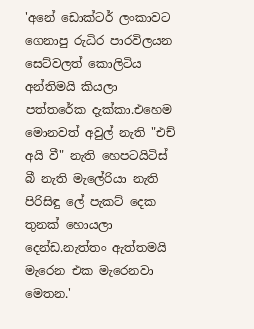'අනේ ඩොක්ටර් ලංකාවට ගෙනාපු රුධිර පාරවිලයන සෙට්වලත් කොලිටිය අන්තිමයි කියලා පත්තරේක දැක්කා.එහෙම මොනවත් අවුල් නැති "එච් අයි වී" නැති හෙපටයිටිස් බී නැති මැලේරියා නැති පිරිසිඳු ලේ පැකට් දෙක තුනක් හොයලා දෙන්ඩ.නැත්තං ඇත්තමයි මැරෙන එක මැරෙනවා මෙතන.'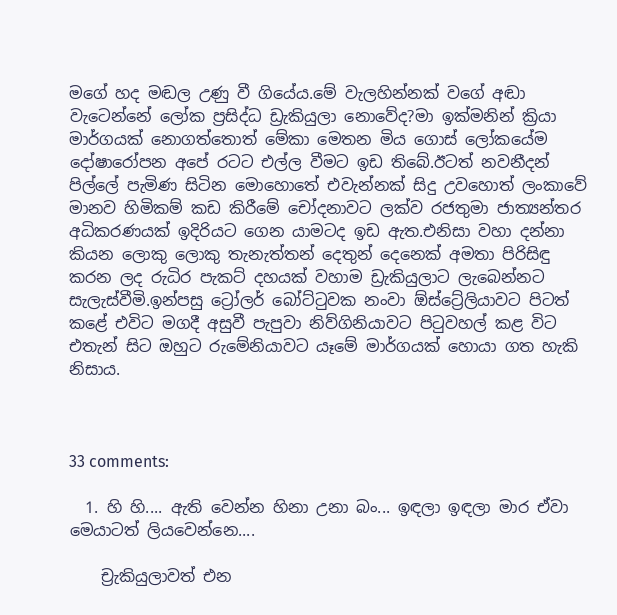මගේ හද මඬල උණු වී ගියේය.මේ වැලහින්නක් වගේ අඬා වැටෙන්නේ ලෝක ප්‍රසිද්ධ ඩ්‍රැකියුලා නොවේද?මා ඉක්මනින් ක්‍රියා මාර්ගයක් නොගත්තොත් මේකා මෙතන මිය ගොස් ලෝකයේම දෝෂාරෝපන අපේ රටට එල්ල වීමට ඉඩ තිබේ.ඊටත් නවනීදන් පිල්ලේ පැමිණ සිටින මොහොතේ එවැන්නක් සිදු උවහොත් ලංකාවේ මානව හිමිකම් කඩ කිරීමේ චෝදනාවට ලක්ව රජතුමා ජාත්‍යන්තර අධිකරණයක් ඉදිරියට ගෙන යාමටද ඉඩ ඇත.එනිසා වහා දන්නා කියන ලොකු ලොකු තැනැත්තන් දෙතුන් දෙනෙක් අමතා පිරිසිඳු කරන ලද රුධිර පැකට් දහයක් වහාම ඩ්‍රැකියුලාට ලැබෙන්නට සැලැස්වීමි.ඉන්පසු ට්‍රෝලර් බෝට්ටුවක නංවා ඕස්ට්‍රේලියාවට පිටත් කළේ එවිට මගදී අසුවී පැපුවා නිව්ගිනියාවට පිටුවහල් කළ විට එතැන් සිට ඔහුට රුමේනියාවට යෑමේ මාර්ගයක් හොයා ගත හැකි නිසාය.



33 comments:

  1. හි හි.... ඇති වෙන්න හිනා උනා‌ බං... ඉඳලා ඉඳලා මාර ඒවා මෙයාටත් ලියවෙන්නෙ....

    ච්‍රැකියුලාවත් එන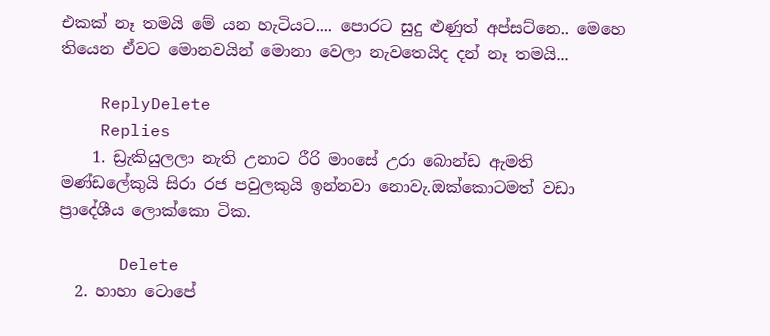එකක් නෑ තමයි මේ යන හැටියට.... පොරට සුදු ළුණුත් අප්සට්නෙ.. මෙහෙ තියෙන ඒවට මොනවයින් මොනා වෙලා නැවතෙයිද දන් නෑ තමයි...

    ReplyDelete
    Replies
    1. ඩ්‍රැකියුලලා නැති උනාට රීරි මාංසේ උරා බොන්ඩ ඇමති මණ්ඩලේකුයි සිරා රජ පවුලකුයි ඉන්නවා නොවැ.ඔක්කොටමත් වඩා ප්‍රාදේශීය ලොක්කො ටික.

      Delete
  2. හාහා ටොපේ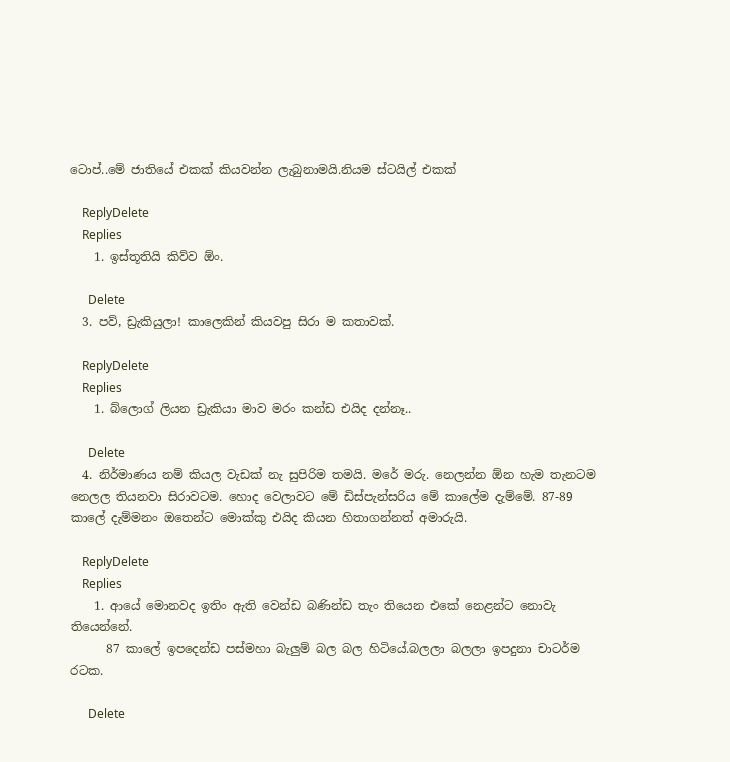ටොප්..මේ ජාතියේ එකක් කියවන්න ලැබුනාමයි.නියම ස්ටයිල් එකක්

    ReplyDelete
    Replies
    1. ඉස්තූතියි කිව්ව ඕං.

      Delete
  3. පව්, ඩ්‍රැකියුලා! කාලෙකින් කියවපු සිරා ම කතාවක්.

    ReplyDelete
    Replies
    1. බ්ලොග් ලියන ඩ්‍රැකියා මාව මරං කන්ඩ එයිද දන්නෑ..

      Delete
  4. නිර්මාණය නම් කියල වැඩක් නැ සුපිරිම තමයි. මරේ මරු. නෙලන්න ඕන හැම තැනටම නෙලල තියනවා සිරාවටම. හොද වෙලාවට මේ ඩිස්පැන්සරිය මේ කාලේම දැම්මේ. 87-89 කාලේ දැම්මනං ඔතෙන්ට මොක්කු එයිද කියන හිතාගන්නත් අමාරුයි.

    ReplyDelete
    Replies
    1. ආයේ මොනවද ඉතිං ඇති වෙන්ඩ බණින්ඩ තැං තියෙන එකේ නෙළන්ට නොවැ තියෙන්නේ.
      87 කාලේ ඉපදෙන්ඩ පස්මහා බැලුම් බල බල හිටියේ.බලලා බලලා ඉපදුනා චාටර්ම රටක.

      Delete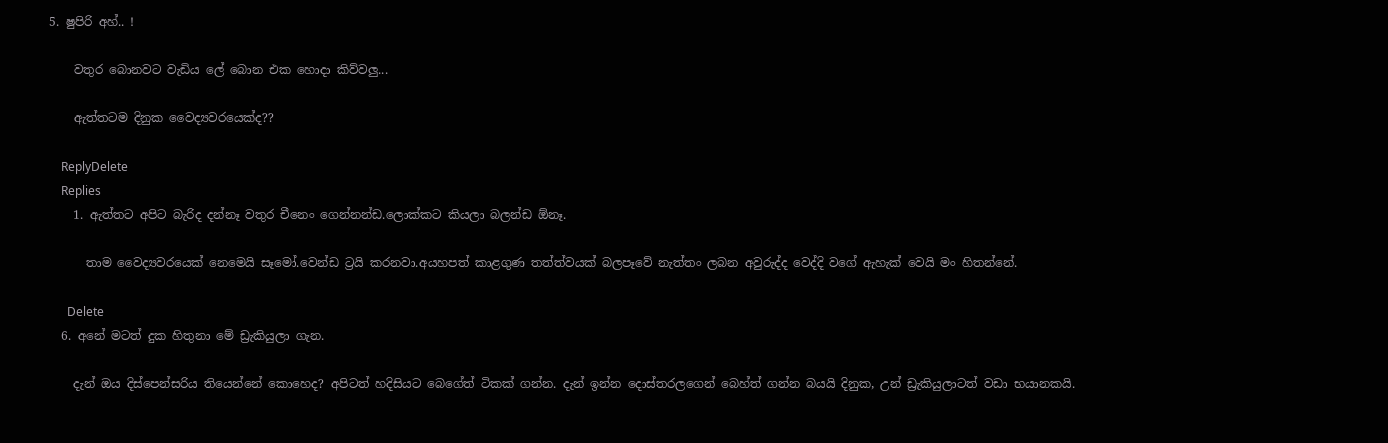5. ෂුපිරි අහ්.. !

    වතුර බොනවට වැඩිය ලේ බොන එක හොදා කිව්වලු...

    ඇත්තටම දිනුක වෛද්‍යවරයෙක්ද??

    ReplyDelete
    Replies
    1. ඇත්තට අපිට බැරිද දන්නෑ වතුර චීනෙං ගෙන්නන්ඩ.ලොක්කට කියලා බලන්ඩ ඕනෑ.

      තාම වෛද්‍යවරයෙක් නෙමෙයි සෑමෝ.වෙන්ඩ ට්‍රයි කරනවා.අයහපත් කාළගුණ තත්ත්වයක් බලපෑවේ නැත්තං ලබන අවුරුද්ද වෙද්දි වගේ ඇහැක් වෙයි මං හිතන්නේ.

      Delete
  6. අනේ මටත් දුක හිතුනා මේ ඩ්‍රැකියුලා ගැන.

    දැන් ඔය දිස්පෙන්සරිය තියෙන්නේ කොහෙද? අපිටත් හදිසියට බෙගේත් ටිකක් ගන්න. දැන් ඉන්න දොස්තරලගෙන් බෙහ්ත් ගන්න බයයි දිනුක, උන් ඩ්‍රැකියුලාටත් වඩා භයානකයි.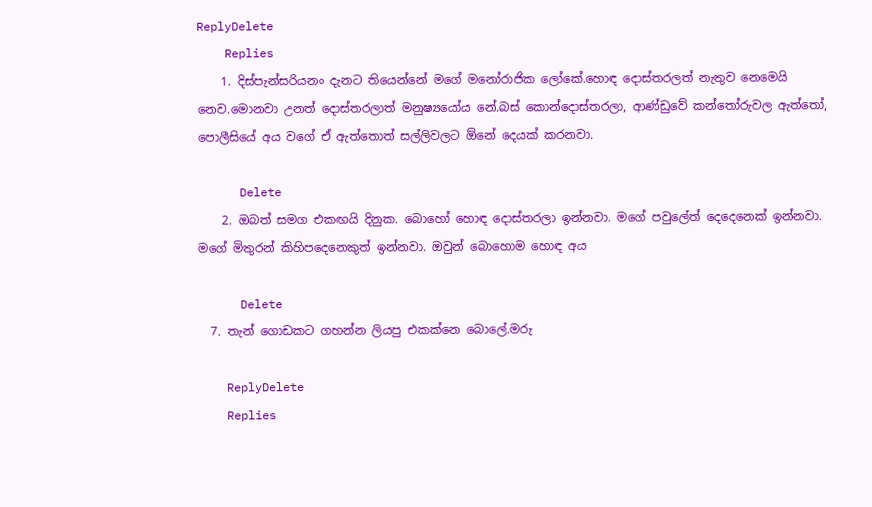ReplyDelete
    Replies
    1. දිස්පැන්සරියනං දැනට තියෙන්නේ මගේ මනෝරාජික ලෝකේ.හොඳ දොස්තරලත් නැතුව නෙමෙයි නෙව.මොනවා උනත් දොස්තරලාත් මනුෂ්‍යයෝය නේ.බස් කොන්දොස්තරලා, ආණ්ඩුවේ කන්තෝරුවල ඇත්තෝ, පොලීසියේ අය වගේ ඒ ඇත්තොත් සල්ලිවලට ඕනේ දෙයක් කරනවා.

      Delete
    2. ඔබත් සමග එකඟයි දිනුක. බොහෝ හොඳ දොස්තරලා ඉන්නවා. මගේ පවුලේත් දෙදෙනෙක් ඉන්නවා. මගේ මිතුරන් කිහිපදෙනෙකුත් ඉන්නවා. ඔවුන් බොහොම හොඳ අය

      Delete
  7. තැන් ගොඩකට ගහන්න ලියපු එකක්නෙ බොලේ.මරු

    ReplyDelete
    Replies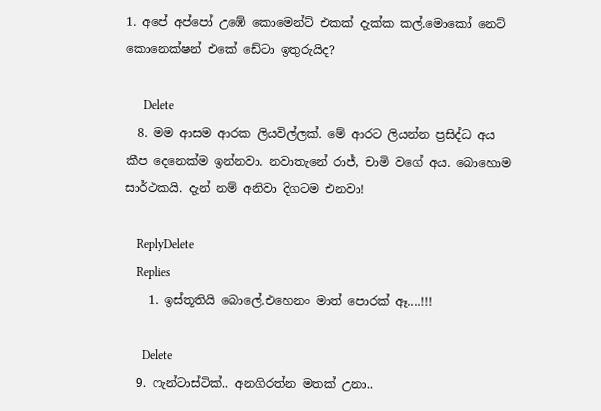1. අපේ අප්පෝ උඹේ කොමෙන්ට් එකක් දැක්ක කල්.මොකෝ නෙට් කොනෙක්ෂන් එකේ ඩේටා ඉතුරුයිද?

      Delete
  8. මම ආසම ආරක ලියවිල්ලක්. මේ ආරට ලියන්න ප්‍රසිද්ධ අය කීප දෙනෙක්ම ඉන්නවා. නවාතැනේ රාජ්, චාමි වගේ අය. බොහොම සාර්ථකයි. දැන් නම් අනිවා දිගටම එනවා!

    ReplyDelete
    Replies
    1. ඉස්තූතියි බොලේ.එහෙනං මාත් පොරක් ඈ....!!!

      Delete
  9. ෆැන්ටාස්ටික්.. අනගිරත්න මතක් උනා..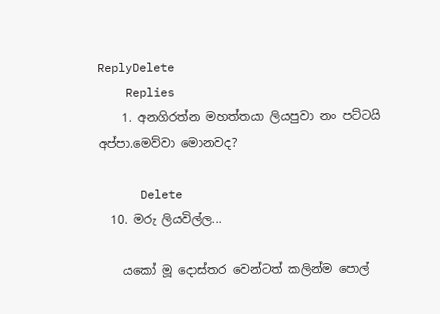ReplyDelete
    Replies
    1. අනගිරත්න මහත්තයා ලියපුවා නං පට්ටයි අප්පා.මෙව්වා මොනවද?

      Delete
  10. මරු ලියවිල්ල...

    යකෝ මූ දොස්තර වෙන්ටත් කලින්ම පොල්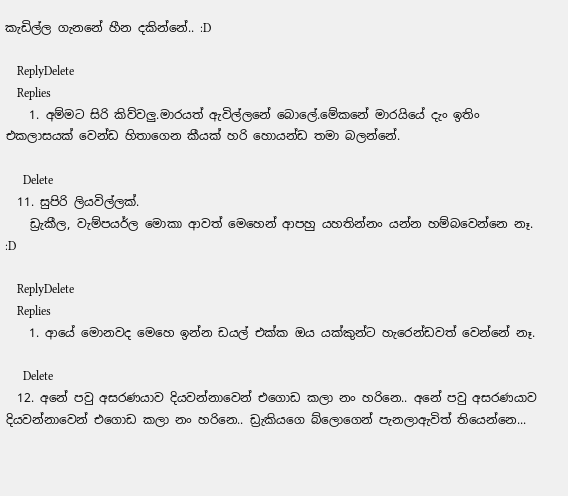කැඩිල්ල ගැනනේ හීන දකින්නේ.. :D

    ReplyDelete
    Replies
    1. අම්මට සිරි කිව්වලු.මාරයත් ඇවිල්ලනේ බොලේ.මේකනේ මාරයියේ දැං ඉතිං එකලාසයක් වෙන්ඩ හිතාගෙන කීයක් හරි හොයන්ඩ තමා බලන්නේ.

      Delete
  11. සුපිරි ලියවිල්ලක්.
    ඩ්‍රැකීල, වැම්පයර්ල මොකා ආවත් මෙහෙන් ආපහු යහතින්නං යන්න හම්බවෙන්නෙ නෑ. :D

    ReplyDelete
    Replies
    1. ආයේ මොනවද මෙහෙ ඉන්න ඩයල් එක්ක ඔය යක්කුන්ට හැරෙන්ඩවත් වෙන්නේ නෑ.

      Delete
  12. අනේ පවු අසරණයාව දියවන්නාවෙන් එගොඩ කලා නං හරිනෙ.. අනේ පවු අසරණයාව දියවන්නාවෙන් එගොඩ කලා නං හරිනෙ.. ඩ්‍රැකියගෙ බ්ලොගෙන් පැනලාඇවිත් තියෙන්නෙ...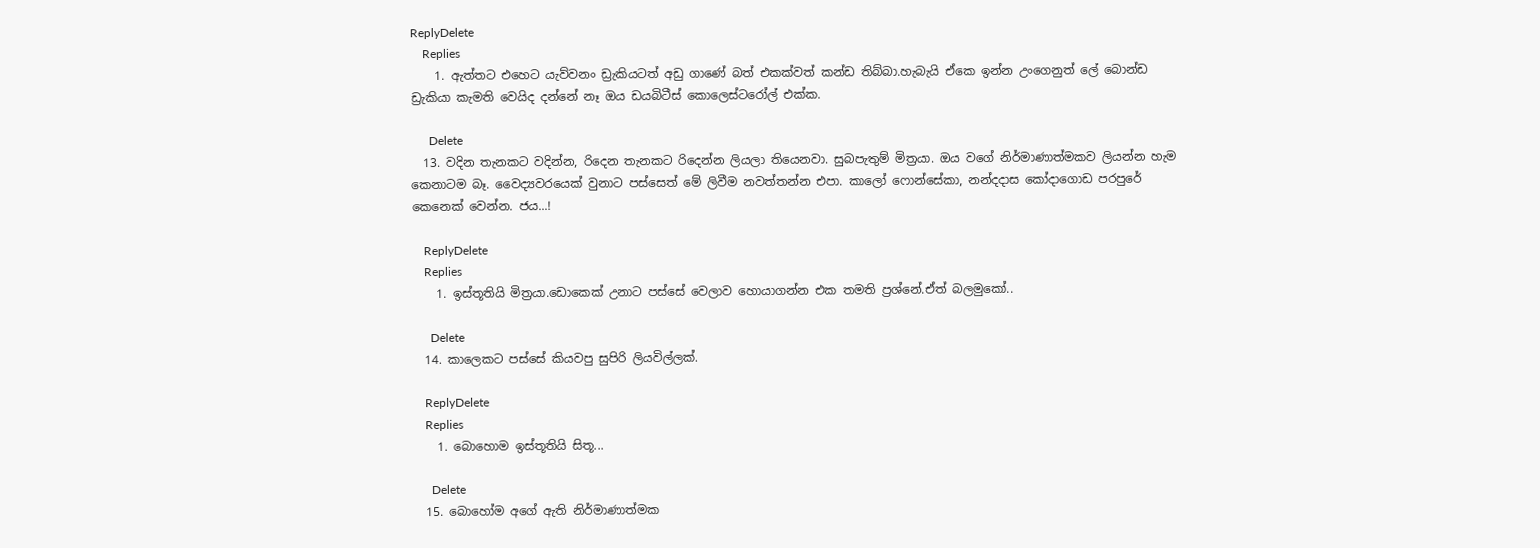ReplyDelete
    Replies
    1. ඇත්තට එහෙට යැව්වනං ඩ්‍රැකියටත් අඩු ගාණේ බත් එකක්වත් කන්ඩ තිබ්බා.හැබැයි ඒකෙ ඉන්න උංගෙනුත් ලේ බොන්ඩ ඩ්‍රැකියා කැමති වෙයිද දන්නේ නෑ ඔය ඩයබිටීස් කොලෙස්ටරෝල් එක්ක.

      Delete
  13. වදින තැනකට වදින්න, රිදෙන තැනකට රිදෙන්න ලියලා තියෙනවා. සුබපැතුම් මිත්‍රයා. ඔය වගේ නිර්මාණාත්මකව ලියන්න හැම කෙනාටම බෑ. වෛද්‍යවරයෙක් වුනාට පස්සෙත් මේ ලිවීම නවත්තන්න එපා. කාලෝ ෆොන්සේකා, නන්දදාස කෝදාගොඩ පරපුරේ කෙනෙක් වෙන්න. ජය...!

    ReplyDelete
    Replies
    1. ඉස්තූතියි මිත්‍රයා.ඩොකෙක් උනාට පස්සේ වෙලාව හොයාගන්න එක තමති ප්‍රශ්නේ.ඒත් බලමුකෝ..

      Delete
  14. කාලෙකට පස්සේ කියවපු සුපිරි ලියවිල්ලක්.

    ReplyDelete
    Replies
    1. බොහොම ඉස්තූතියි සිතූ...

      Delete
  15. බොහෝම අගේ ඇති නිර්මාණාත්මක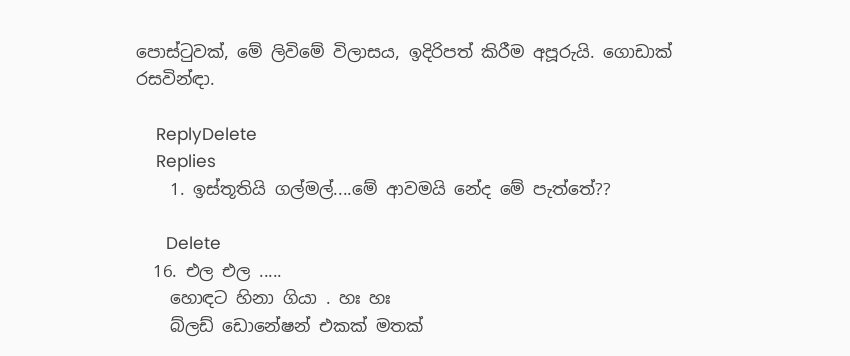පොස්ටුවක්, මේ ලිවිමේ විලාසය, ඉදිරිපත් කිරීම අපූරුයි. ගොඩාක් රසවින්ඳා.

    ReplyDelete
    Replies
    1. ඉස්තූතියි ගල්මල්....මේ ආවමයි නේද මේ පැත්තේ??

      Delete
  16. එල එල .....
    හොඳට හිනා ගියා . හඃ හඃ
    බ්ලඩ් ඩොනේෂන් එකක් මතක්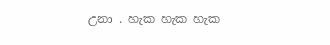උනා . හැක හැක හැක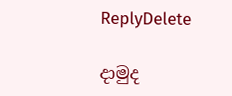ReplyDelete

දාමුද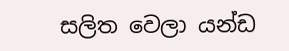සලිත වෙලා යන්ඩ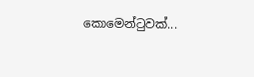කොමෙන්ටුවක්...